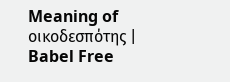Meaning of οικοδεσπότης | Babel Free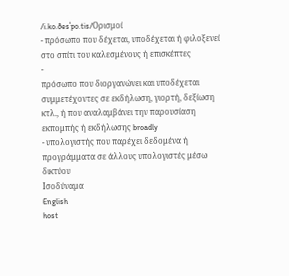/i.ko.ðesˈpo.tis/Ορισμοί
- πρόσωπο που δέχεται, υποδέχεται ή φιλοξενεί στο σπίτι του καλεσμένους ή επισκέπτες
-
πρόσωπο που διοργανώνει και υποδέχεται συμμετέχοντες σε εκδήλωση, γιορτή, δεξίωση κτλ., ή που αναλαμβάνει την παρουσίαση εκπομπής ή εκδήλωσης broadly
- υπολογιστής που παρέχει δεδομένα ή προγράμματα σε άλλους υπολογιστές μέσω δικτύου
Ισοδύναμα
English
host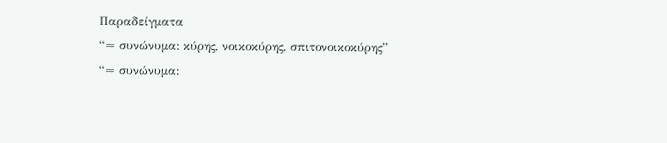Παραδείγματα
“≈ συνώνυμα: κύρης, νοικοκύρης, σπιτονοικοκύρης”
“≈ συνώνυμα: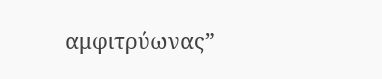αμφιτρύωνας”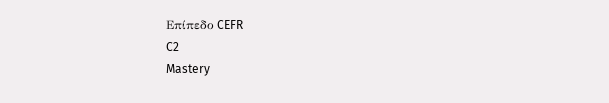Επίπεδο CEFR
C2
Mastery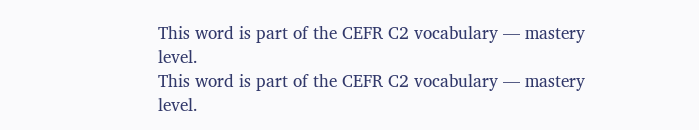This word is part of the CEFR C2 vocabulary — mastery level.
This word is part of the CEFR C2 vocabulary — mastery level.